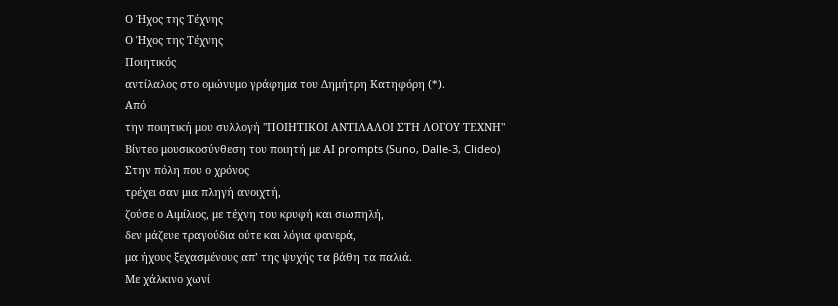Ο Ήχος της Τέχνης
Ο Ήχος της Τέχνης
Ποιητικός
αντίλαλος στο ομώνυμο γράφημα του Δημήτρη Κατηφόρη (*).
Από
την ποιητική μου συλλογή "ΠΟΙΗΤΙΚΟΙ ΑΝΤΙΛΑΛΟΙ ΣΤΗ ΛΟΓΟΥ ΤΕΧΝΗ"
Βίντεο μουσικοσύνθεση του ποιητή με ΑΙ prompts (Suno, Dalle-3, Clideo)
Στην πόλη που ο χρόνος
τρέχει σαν μια πληγή ανοιχτή,
ζούσε ο Αιμίλιος, με τέχνη του κρυφή και σιωπηλή,
δεν μάζευε τραγούδια ούτε και λόγια φανερά,
μα ήχους ξεχασμένους απ’ της ψυχής τα βάθη τα παλιά.
Με χάλκινο χωνί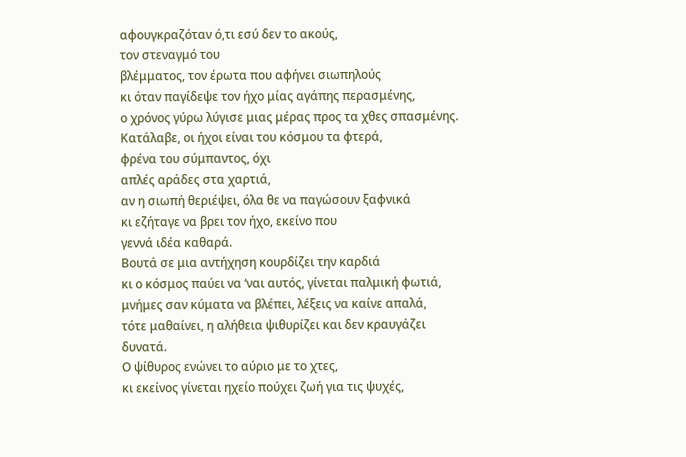αφουγκραζόταν ό,τι εσύ δεν το ακούς,
τον στεναγμό του
βλέμματος, τον έρωτα που αφήνει σιωπηλούς
κι όταν παγίδεψε τον ήχο μίας αγάπης περασμένης,
ο χρόνος γύρω λύγισε μιας μέρας προς τα χθες σπασμένης.
Κατάλαβε, οι ήχοι είναι του κόσμου τα φτερά,
φρένα του σύμπαντος, όχι
απλές αράδες στα χαρτιά,
αν η σιωπή θεριέψει, όλα θε να παγώσουν ξαφνικά
κι εζήταγε να βρει τον ήχο, εκείνο που
γεννά ιδέα καθαρά.
Βουτά σε μια αντήχηση κουρδίζει την καρδιά
κι ο κόσμος παύει να ‘ναι αυτός, γίνεται παλμική φωτιά,
μνήμες σαν κύματα να βλέπει, λέξεις να καίνε απαλά,
τότε μαθαίνει, η αλήθεια ψιθυρίζει και δεν κραυγάζει
δυνατά.
Ο ψίθυρος ενώνει το αύριο με το χτες,
κι εκείνος γίνεται ηχείο πούχει ζωή για τις ψυχές,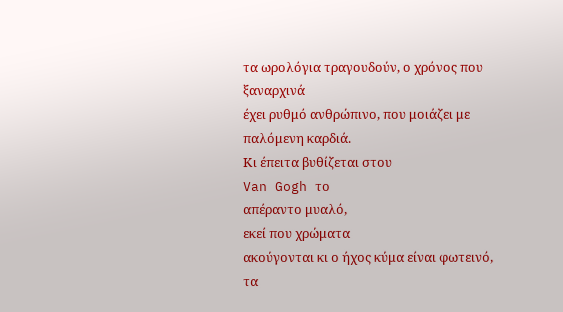τα ωρολόγια τραγουδούν, ο χρόνος που ξαναρχινά
έχει ρυθμό ανθρώπινο, που μοιάζει με παλόμενη καρδιά.
Κι έπειτα βυθίζεται στου
Van Gogh το
απέραντο μυαλό,
εκεί που χρώματα
ακούγονται κι ο ήχος κύμα είναι φωτεινό,
τα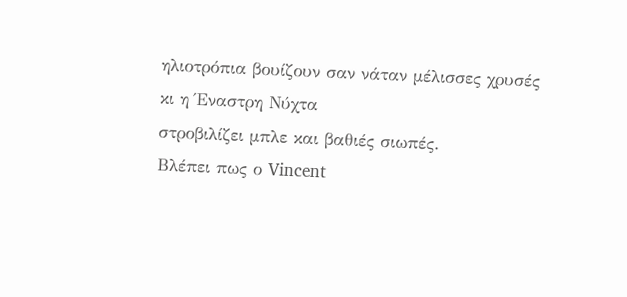ηλιοτρόπια βουίζουν σαν νάταν μέλισσες χρυσές
κι η Έναστρη Νύχτα
στροβιλίζει μπλε και βαθιές σιωπές.
Βλέπει πως ο Vincent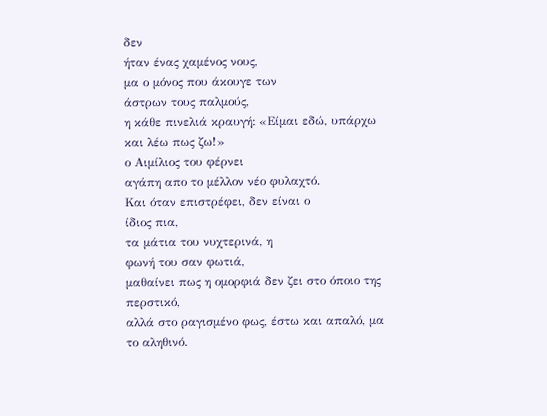δεν
ήταν ένας χαμένος νους,
μα ο μόνος που άκουγε των
άστρων τους παλμούς,
η κάθε πινελιά κραυγή: «Είμαι εδώ, υπάρχω και λέω πως ζω!»
ο Αιμίλιος του φέρνει
αγάπη απο το μέλλον νέο φυλαχτό.
Και όταν επιστρέφει, δεν είναι ο
ίδιος πια,
τα μάτια του νυχτερινά, η
φωνή του σαν φωτιά,
μαθαίνει πως η ομορφιά δεν ζει στο όποιο της περστικό,
αλλά στο ραγισμένο φως, έστω και απαλό, μα το αληθινό.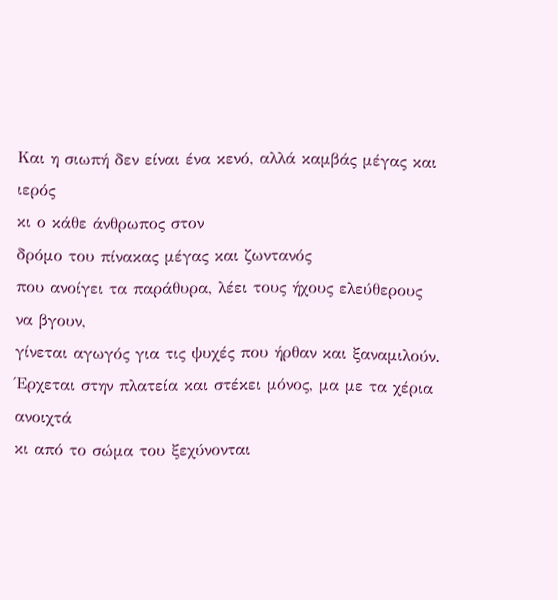Και η σιωπή δεν είναι ένα κενό, αλλά καμβάς μέγας και ιερός
κι ο κάθε άνθρωπος στον
δρόμο του πίνακας μέγας και ζωντανός
που ανοίγει τα παράθυρα, λέει τους ήχους ελεύθερους να βγουν,
γίνεται αγωγός για τις ψυχές που ήρθαν και ξαναμιλούν.
Έρχεται στην πλατεία και στέκει μόνος, μα με τα χέρια ανοιχτά
κι από το σώμα του ξεχύνονται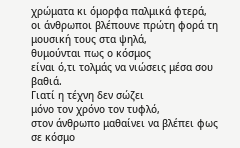χρώματα κι όμορφα παλμικά φτερά,
οι άνθρωποι βλέπουνε πρώτη φορά τη μουσική τους στα ψηλά,
θυμούνται πως ο κόσμος
είναι ό,τι τολμάς να νιώσεις μέσα σου βαθιά.
Γιατί η τέχνη δεν σώζει
μόνο τον χρόνο τον τυφλό,
στον άνθρωπο μαθαίνει να βλέπει φως σε κόσμο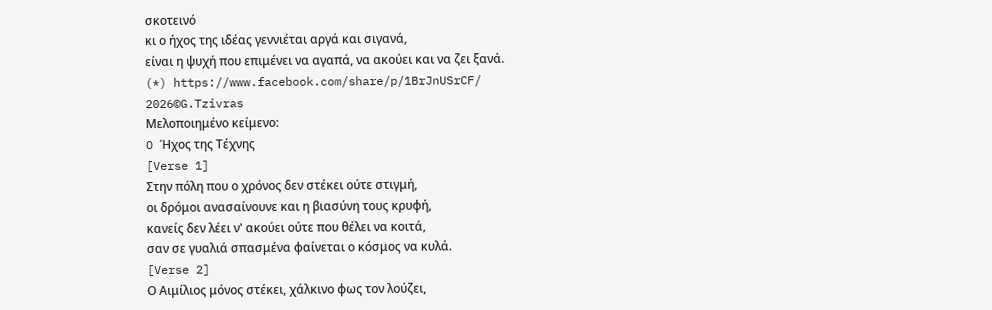σκοτεινό
κι ο ήχος της ιδέας γεννιέται αργά και σιγανά,
είναι η ψυχή που επιμένει να αγαπά, να ακούει και να ζει ξανά.
(*) https://www.facebook.com/share/p/1BrJnUSrCF/
2026©G.Tzivras
Μελοποιημένο κείμενο:
O Ήχος της Τέχνης
[Verse 1]
Στην πόλη που ο χρόνος δεν στέκει ούτε στιγμή,
οι δρόμοι ανασαίνουνε και η βιασύνη τους κρυφή,
κανείς δεν λέει ν' ακούει ούτε που θέλει να κοιτά,
σαν σε γυαλιά σπασμένα φαίνεται ο κόσμος να κυλά.
[Verse 2]
Ο Αιμίλιος μόνος στέκει, χάλκινο φως τον λούζει,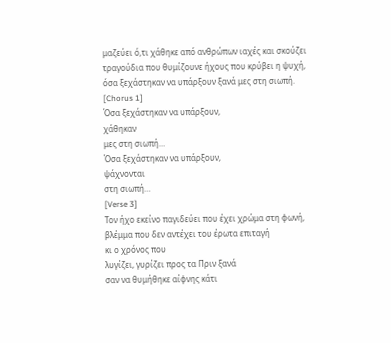μαζεύει ό,τι χάθηκε από ανθρώπων ιαχές και σκούζει
τραγούδια που θυμίζουνε ήχους που κρύβει η ψυχή,
όσα ξεχάστηκαν να υπάρξουν ξανά μες στη σιωπή.
[Chorus 1]
Όσα ξεχάστηκαν να υπάρξουν,
χάθηκαν
μες στη σιωπή…
Όσα ξεχάστηκαν να υπάρξουν,
ψάχνονται
στη σιωπή…
[Verse 3]
Τον ήχο εκείνο παγιδεύει που έχει χρώμα στη φωνή,
βλέμμα που δεν αντέχει του έρωτα επιταγή
κι ο χρόνος που
λυγίζει, γυρίζει προς τα Πριν ξανά
σαν να θυμήθηκε αίφνης κάτι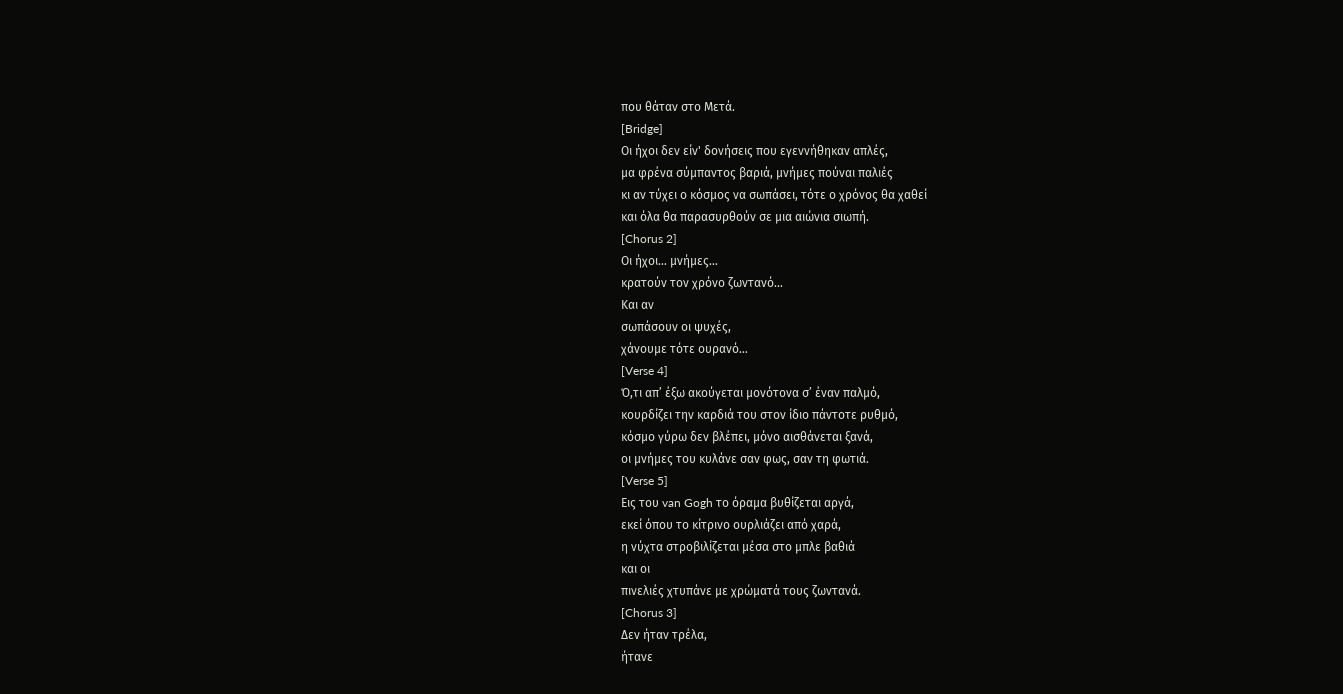που θάταν στο Μετά.
[Bridge]
Οι ήχοι δεν είν' δονήσεις που εγεννήθηκαν απλές,
μα φρένα σύμπαντος βαριά, μνήμες πούναι παλιές
κι αν τύχει ο κόσμος να σωπάσει, τότε ο χρόνος θα χαθεί
και όλα θα παρασυρθούν σε μια αιώνια σιωπή.
[Chorus 2]
Οι ήχοι… μνήμες…
κρατούν τον χρόνο ζωντανό…
Και αν
σωπάσουν οι ψυχές,
χάνουμε τότε ουρανό…
[Verse 4]
Ό,τι απ’ έξω ακούγεται μονότονα σ’ έναν παλμό,
κουρδίζει την καρδιά του στον ίδιο πάντοτε ρυθμό,
κόσμο γύρω δεν βλέπει, μόνο αισθάνεται ξανά,
οι μνήμες του κυλάνε σαν φως, σαν τη φωτιά.
[Verse 5]
Εις του van Gogh το όραμα βυθίζεται αργά,
εκεί όπου το κίτρινο ουρλιάζει από χαρά,
η νύχτα στροβιλίζεται μέσα στο μπλε βαθιά
και οι
πινελιές χτυπάνε με χρώματά τους ζωντανά.
[Chorus 3]
Δεν ήταν τρέλα,
ήτανε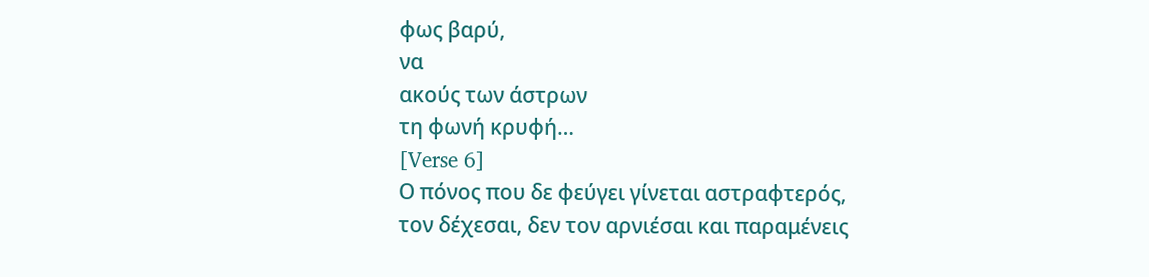φως βαρύ,
να
ακούς των άστρων
τη φωνή κρυφή…
[Verse 6]
Ο πόνος που δε φεύγει γίνεται αστραφτερός,
τον δέχεσαι, δεν τον αρνιέσαι και παραμένεις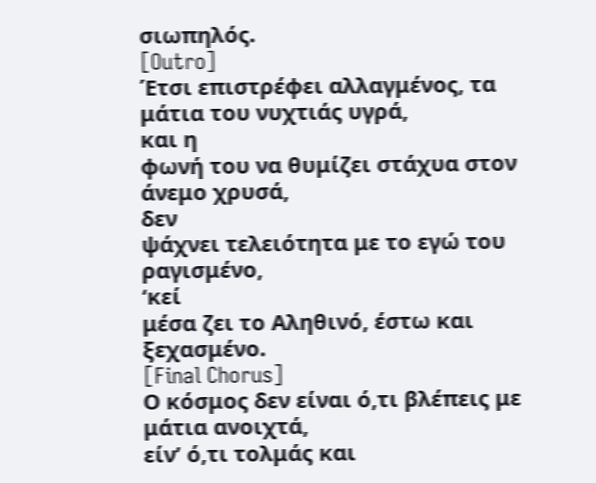σιωπηλός.
[Outro]
Έτσι επιστρέφει αλλαγμένος, τα μάτια του νυχτιάς υγρά,
και η
φωνή του να θυμίζει στάχυα στον άνεμο χρυσά,
δεν
ψάχνει τελειότητα με το εγώ του ραγισμένο,
‘κεί
μέσα ζει το Αληθινό, έστω και
ξεχασμένο.
[Final Chorus]
Ο κόσμος δεν είναι ό,τι βλέπεις με μάτια ανοιχτά,
είν’ ό,τι τολμάς και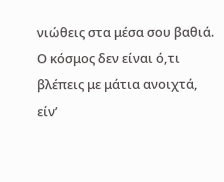νιώθεις στα μέσα σου βαθιά.
Ο κόσμος δεν είναι ό,τι βλέπεις με μάτια ανοιχτά,
είν’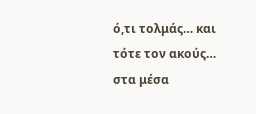ό,τι τολμάς… και τότε τον ακούς… στα μέσα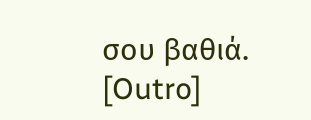σου βαθιά.
[Outro]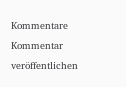Kommentare
Kommentar veröffentlichen